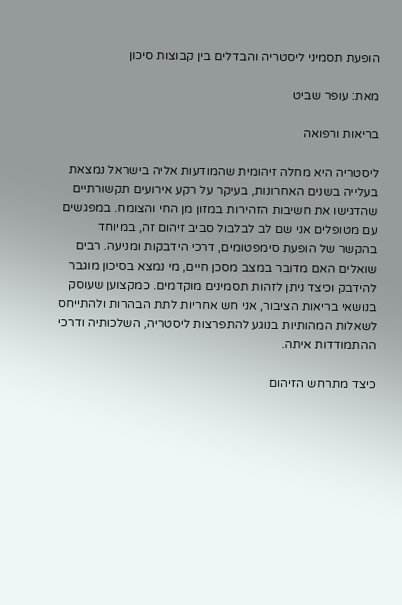הופעת תסמיני ליסטריה והבדלים בין קבוצות סיכון

מאת: עופר שביט

בריאות ורפואה

ליסטריה היא מחלה זיהומית שהמודעות אליה בישראל נמצאת בעלייה בשנים האחרונות, בעיקר על רקע אירועים תקשורתיים שהדגישו את חשיבות הזהירות במזון מן החי והצומח. במפגשים עם מטופלים אני שם לב לבלבול סביב זיהום זה, במיוחד בהקשר של הופעת סימפטומים, דרכי הידבקות ומניעה. רבים שואלים האם מדובר במצב מסכן חיים, מי נמצא בסיכון מוגבר להידבק וכיצד ניתן לזהות תסמינים מוקדמים. כמקצוען שעוסק בנושאי בריאות הציבור, אני חש אחריות לתת הבהרות ולהתייחס לשאלות המהותיות בנוגע להתפרצות ליסטריה, השלכותיה ודרכי ההתמודדות איתה.

כיצד מתרחש הזיהום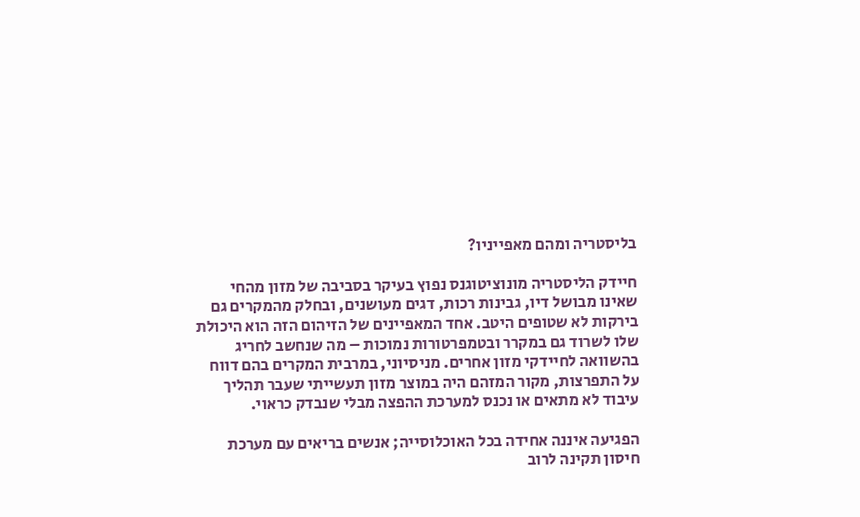בליסטריה ומהם מאפייניו?

חיידק הליסטריה מונוציטוגנס נפוץ בעיקר בסביבה של מזון מהחי שאינו מבושל דיו, גבינות רכות, דגים מעושנים, ובחלק מהמקרים גם בירקות לא שטופים היטב. אחד המאפיינים של הזיהום הזה הוא היכולת שלו לשרוד גם במקרר ובטמפרטורות נמוכות – מה שנחשב לחריג בהשוואה לחיידקי מזון אחרים. מניסיוני, במרבית המקרים בהם דווח על התפרצות, מקור המזהם היה במוצר מזון תעשייתי שעבר תהליך עיבוד לא מתאים או נכנס למערכת ההפצה מבלי שנבדק כראוי.

הפגיעה איננה אחידה בכל האוכלוסייה; אנשים בריאים עם מערכת חיסון תקינה לרוב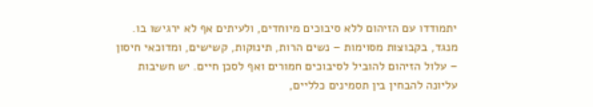יתמודדו עם הזיהום ללא סיבוכים מיוחדים, ולעיתים אף לא ירגישו בו. מנגד, בקבוצות מסוימות – נשים הרות, תינוקות, קשישים, ומדוכאי חיסון – עלול הזיהום להוביל לסיבוכים חמורים ואף לסכן חיים. יש חשיבות עליונה להבחין בין תסמינים כלליים,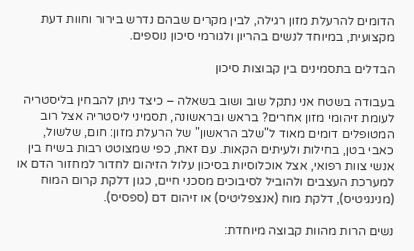הדומים להרעלת מזון רגילה, לבין מקרים שבהם נדרש בירור וחוות דעת מקצועית, במיוחד לנשים בהריון ולגורמי סיכון נוספים.

הבדלים בתסמינים בין קבוצות סיכון

בעבודה בשטח אני נתקל שוב ושוב בשאלה – כיצד ניתן להבחין בליסטריה לעומת זיהומי מזון אחרים? בראש ובראשונה, תסמיני ליסטריה אצל רוב המטופלים דומים מאוד ל"שלב הראשון" של הרעלת מזון: חום, שלשול, כאבי בטן, בחילות ולעיתים הקאות. עם זאת, כפי שמצוטט רבות בשיח בין אנשי צוות רפואי, אצל אוכלוסיות בסיכון עלול הזיהום לחדור למחזור הדם או למערכת העצבים ולהוביל לסיבוכים מסכני חיים, כגון דלקת קרום המוח (מנינגיטיס), דלקת מוח (אנצפליטיס) או זיהום דם (ספסיס).

נשים הרות מהוות קבוצה מיוחדת: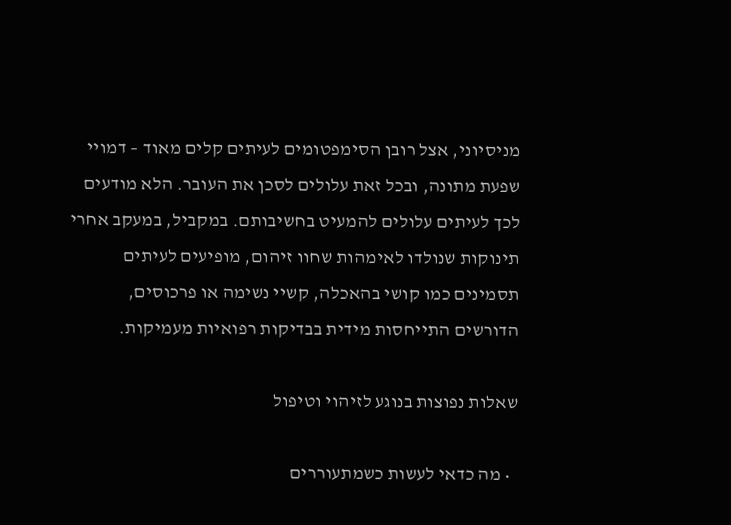מניסיוני, אצל רובן הסימפטומים לעיתים קלים מאוד – דמויי שפעת מתונה, ובכל זאת עלולים לסכן את העובר. הלא מודעים לכך לעיתים עלולים להמעיט בחשיבותם. במקביל, במעקב אחרי תינוקות שנולדו לאימהות שחוו זיהום, מופיעים לעיתים תסמינים כמו קושי בהאכלה, קשיי נשימה או פרכוסים, הדורשים התייחסות מידית בבדיקות רפואיות מעמיקות.

שאלות נפוצות בנוגע לזיהוי וטיפול

  • מה כדאי לעשות כשמתעוררים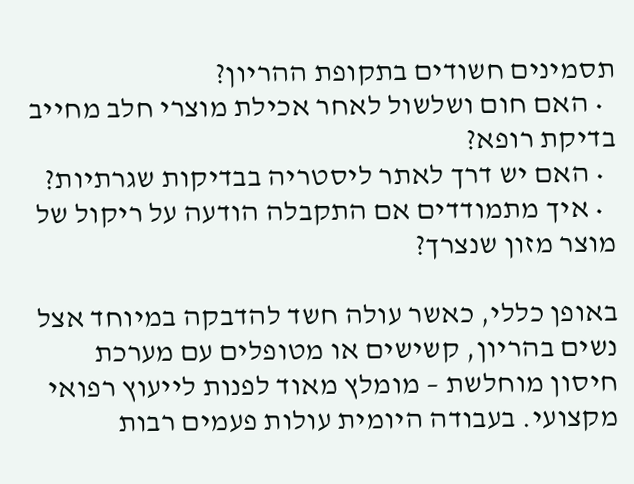תסמינים חשודים בתקופת ההריון?
  • האם חום ושלשול לאחר אכילת מוצרי חלב מחייב בדיקת רופא?
  • האם יש דרך לאתר ליסטריה בבדיקות שגרתיות?
  • איך מתמודדים אם התקבלה הודעה על ריקול של מוצר מזון שנצרך?

באופן כללי, כאשר עולה חשד להדבקה במיוחד אצל נשים בהריון, קשישים או מטופלים עם מערכת חיסון מוחלשת – מומלץ מאוד לפנות לייעוץ רפואי מקצועי. בעבודה היומית עולות פעמים רבות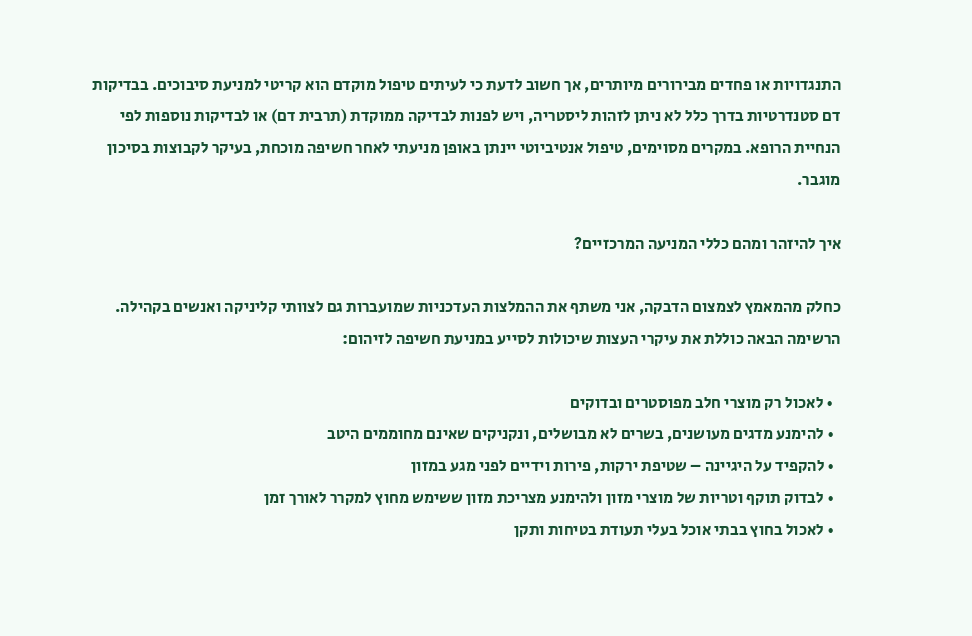התנגדויות או פחדים מבירורים מיותרים, אך חשוב לדעת כי לעיתים טיפול מוקדם הוא קריטי למניעת סיבוכים. בבדיקות דם סטנדרטיות בדרך כלל לא ניתן לזהות ליסטריה, ויש לפנות לבדיקה ממוקדת (תרבית דם) או לבדיקות נוספות לפי הנחיית הרופא. במקרים מסוימים, טיפול אנטיביוטי יינתן באופן מניעתי לאחר חשיפה מוכחת, בעיקר לקבוצות בסיכון מוגבר.

איך להיזהר ומהם כללי המניעה המרכזיים?

כחלק מהמאמץ לצמצום הדבקה, אני משתף את ההמלצות העדכניות שמועברות גם לצוותי קליניקה ואנשים בקהילה. הרשימה הבאה כוללת את עיקרי העצות שיכולות לסייע במניעת חשיפה לזיהום:

  • לאכול רק מוצרי חלב מפוסטרים ובדוקים
  • להימנע מדגים מעושנים, בשרים לא מבושלים, ונקניקים שאינם מחוממים היטב
  • להקפיד על היגיינה – שטיפת ירקות, פירות וידיים לפני מגע במזון
  • לבדוק תוקף וטריות של מוצרי מזון ולהימנע מצריכת מזון ששימש מחוץ למקרר לאורך זמן
  • לאכול בחוץ בבתי אוכל בעלי תעודת בטיחות ותקן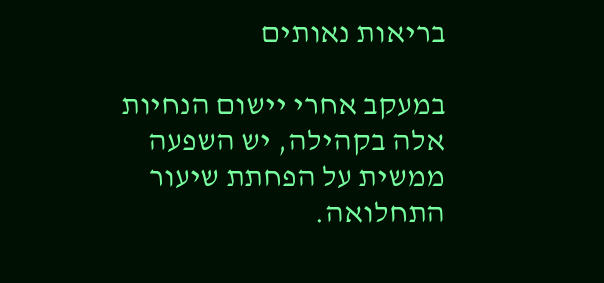בריאות נאותים

במעקב אחרי יישום הנחיות אלה בקהילה, יש השפעה ממשית על הפחתת שיעור התחלואה.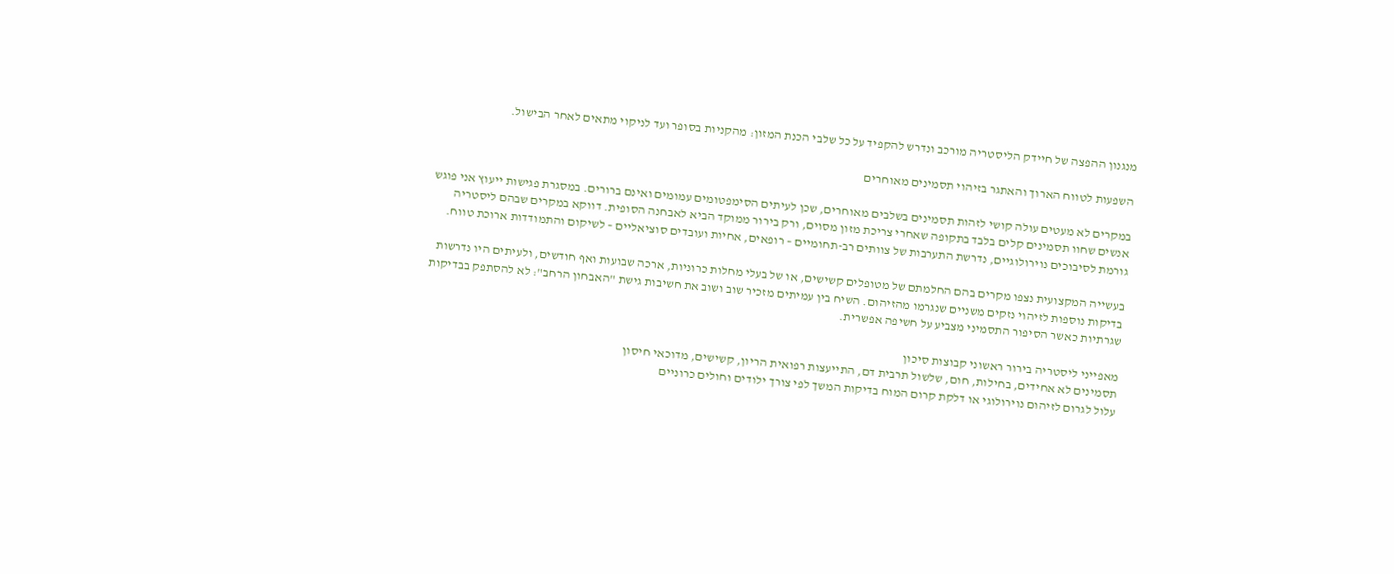מנגנון ההפצה של חיידק הליסטריה מורכב ונדרש להקפיד על כל שלבי הכנת המזון: מהקניות בסופר ועד לניקוי מתאים לאחר הבישול.

השפעות לטווח הארוך והאתגר בזיהוי תסמינים מאוחרים

במקרים לא מעטים עולה קושי לזהות תסמינים בשלבים מאוחרים, שכן לעיתים הסימפטומים עמומים ואינם ברורים. במסגרת פגישות ייעוץ אני פוגש אנשים שחוו תסמינים קלים בלבד בתקופה שאחרי צריכת מזון מסוים, ורק בירור ממוקד הביא לאבחנה הסופית. דווקא במקרים שבהם ליסטריה גורמת לסיבוכים נוירולוגיים, נדרשת התערבות של צוותים רב-תחומיים – רופאים, אחיות ועובדים סוציאליים – לשיקום והתמודדות ארוכת טווח.

בעשייה המקצועית נצפו מקרים בהם החלמתם של מטופלים קשישים, או של בעלי מחלות כרוניות, ארכה שבועות ואף חודשים, ולעיתים היו נדרשות בדיקות נוספות לזיהוי נזקים משניים שנגרמו מהזיהום. השיח בין עמיתים מזכיר שוב ושוב את חשיבות גישת "האבחון הרחב": לא להסתפק בבדיקות שגרתיות כאשר הסיפור התסמיני מצביע על חשיפה אפשרית.

מאפייני ליסטריה בירור ראשוני קבוצות סיכון
תסמינים לא אחידים, בחילות, חום, שלשול תרבית דם, התייעצות רפואית הריון, קשישים, מדוכאי חיסון
עלול לגרום לזיהום נוירולוגי או דלקת קרום המוח בדיקות המשך לפי צורך ילודים וחולים כרוניים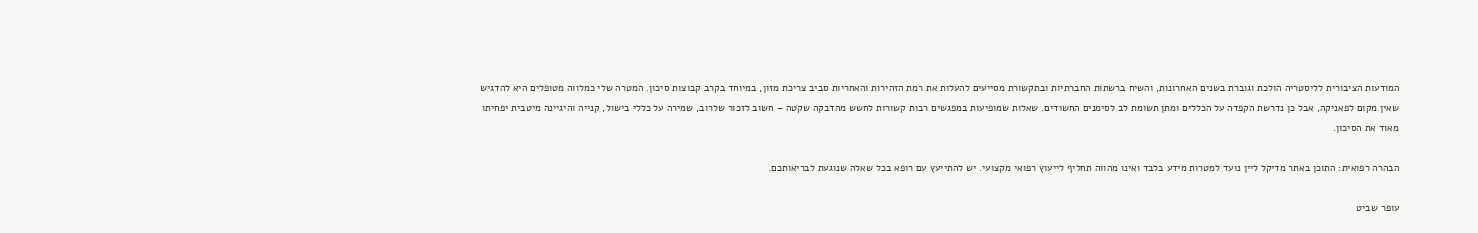המודעות הציבורית לליסטריה הולכת וגוברת בשנים האחרונות, והשיח ברשתות החברתיות ובתקשורת מסייעים להעלות את רמת הזהירות והאחריות סביב צריכת מזון, במיוחד בקרב קבוצות סיכון. המטרה שלי כמלווה מטופלים היא להדגיש שאין מקום לפאניקה, אבל כן נדרשת הקפדה על הכללים ומתן תשומת לב לסימנים החשודים. שאלות שמופיעות במפגשים רבות קשורות לחשש מהדבקה שקטה – חשוב לזכור שלרוב, שמירה על כללי בישול, קנייה והיגיינה מיטבית יפחיתו מאוד את הסיכון.

הבהרה רפואית: התוכן באתר מדיקל ליין נועד למטרות מידע בלבד ואינו מהווה תחליף לייעוץ רפואי מקצועי. יש להתייעץ עם רופא בכל שאלה שנוגעת לבריאותכם.

עופר שביט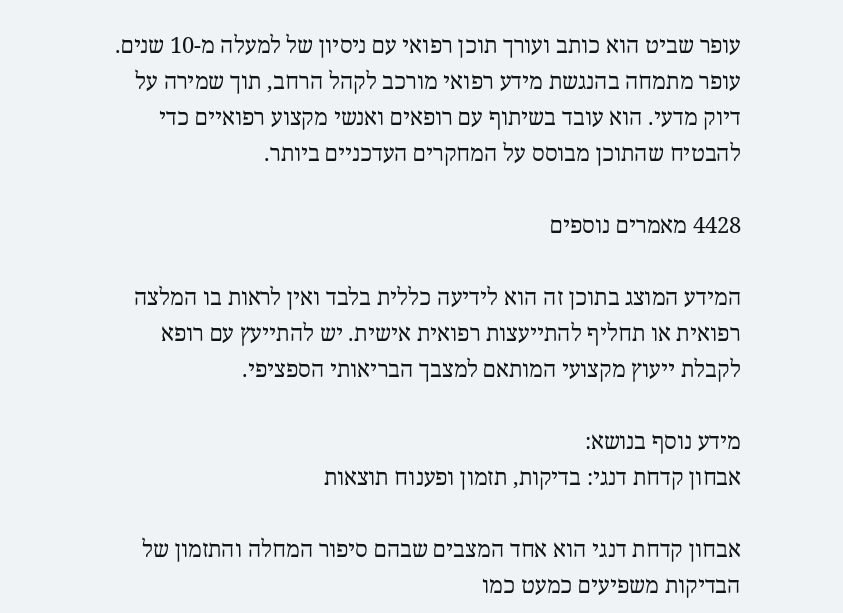עופר שביט הוא כותב ועורך תוכן רפואי עם ניסיון של למעלה מ-10 שנים. עופר מתמחה בהנגשת מידע רפואי מורכב לקהל הרחב, תוך שמירה על דיוק מדעי. הוא עובד בשיתוף עם רופאים ואנשי מקצוע רפואיים כדי להבטיח שהתוכן מבוסס על המחקרים העדכניים ביותר.

4428 מאמרים נוספים

המידע המוצג בתוכן זה הוא לידיעה כללית בלבד ואין לראות בו המלצה רפואית או תחליף להתייעצות רפואית אישית. יש להתייעץ עם רופא לקבלת ייעוץ מקצועי המותאם למצבך הבריאותי הספציפי.

מידע נוסף בנושא:
אבחון קדחת דנגי: בדיקות, תזמון ופענוח תוצאות

אבחון קדחת דנגי הוא אחד המצבים שבהם סיפור המחלה והתזמון של הבדיקות משפיעים כמעט כמו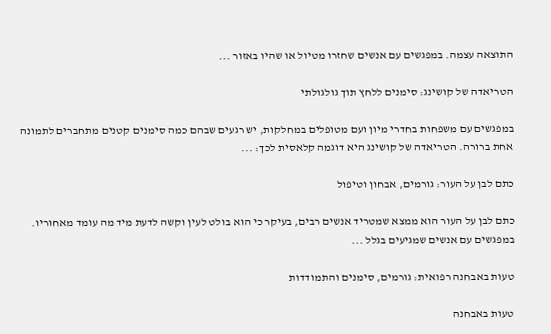התוצאה עצמה. במפגשים עם אנשים שחזרו מטיול או שהיו באזור ...

הטריאדה של קושינג: סימנים ללחץ תוך גולגולתי

במפגשים עם משפחות בחדרי מיון ועם מטופלים במחלקות, יש רגעים שבהם כמה סימנים קטנים מתחברים לתמונה אחת ברורה. הטריאדה של קושינג היא דוגמה קלאסית לכך: ...

כתם לבן על העור: גורמים, אבחון וטיפול

כתם לבן על העור הוא ממצא שמטריד אנשים רבים, בעיקר כי הוא בולט לעין וקשה לדעת מיד מה עומד מאחוריו. במפגשים עם אנשים שמגיעים בגלל ...

טעות באבחנה רפואית: גורמים, סימנים והתמודדות

טעות באבחנה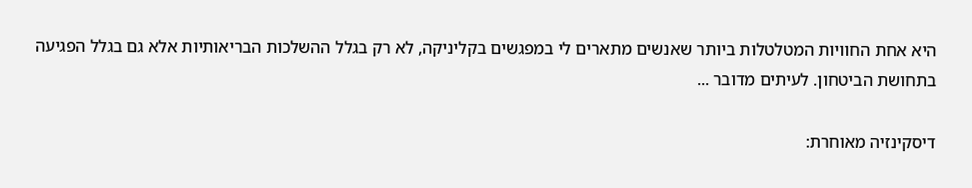היא אחת החוויות המטלטלות ביותר שאנשים מתארים לי במפגשים בקליניקה, לא רק בגלל ההשלכות הבריאותיות אלא גם בגלל הפגיעה בתחושת הביטחון. לעיתים מדובר ...

דיסקינזיה מאוחרת: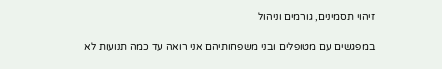זיהוי תסמינים, גורמים וניהול

במפגשים עם מטופלים ובני משפחותיהם אני רואה עד כמה תנועות לא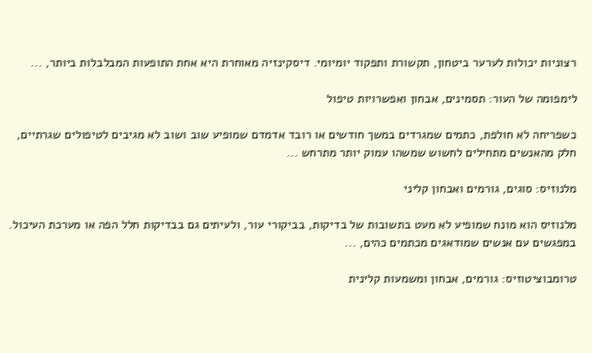רצוניות יכולות לערער ביטחון, תקשורת ותפקוד יומיומי. דיסקינזיה מאוחרת היא אחת התופעות המבלבלות ביותר, ...

לימפומה של העור: תסמינים, אבחון ואפשרויות טיפול

כשפריחה לא חולפת, כתמים שמגרדים במשך חודשים או רובד אדמדם שמופיע שוב ושוב לא מגיבים לטיפולים שגרתיים, חלק מהאנשים מתחילים לחשוש שמשהו עמוק יותר מתרחש ...

מלנוזיס: סוגים, גורמים ואבחון קליני

מלנוזיס הוא מונח שמופיע לא מעט בתשובות של בדיקות, בביקורי עור, ולעיתים גם בבדיקות חלל הפה או מערכת העיכול. במפגשים עם אנשים שמודאגים מכתמים כהים, ...

טרומבוציטוזיס: גורמים, אבחון ומשמעות קלינית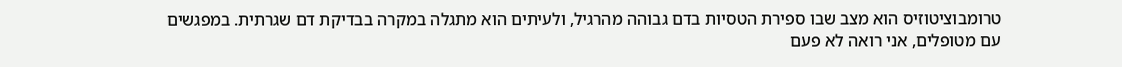טרומבוציטוזיס הוא מצב שבו ספירת הטסיות בדם גבוהה מהרגיל, ולעיתים הוא מתגלה במקרה בבדיקת דם שגרתית. במפגשים עם מטופלים, אני רואה לא פעם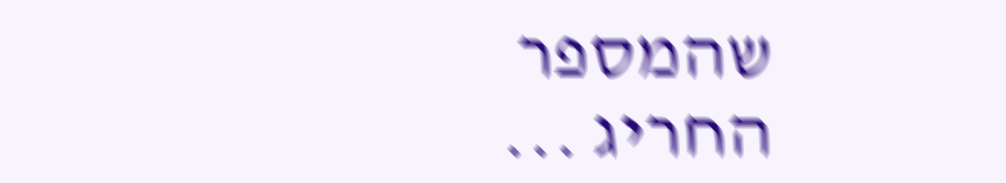שהמספר החריג ...